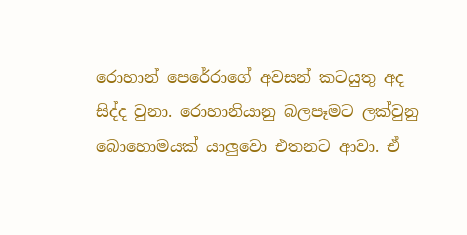රොහාන් පෙරේරාගේ අවසන් කටයුතු අද සිද්ද වුනා. රොහානියානු බලපෑමට ලක්වුනු බොහොමයක් යාලුවො එතනට ආවා. ඒ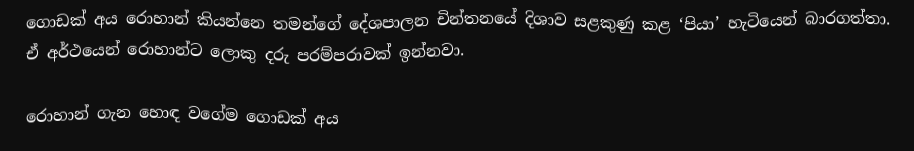ගොඩක් අය රොහාන් කියන්නෙ තමන්ගේ දේශපාලන චින්තනයේ දිශාව සළකුණු කළ ‘පියා’ හැටියෙන් බාරගත්තා. ඒ අර්ථයෙන් රොහාන්ට ලොකු දරු පරම්පරාවක් ඉන්නවා.

රොහාන් ගැන හොඳ වගේම ගොඩක් අය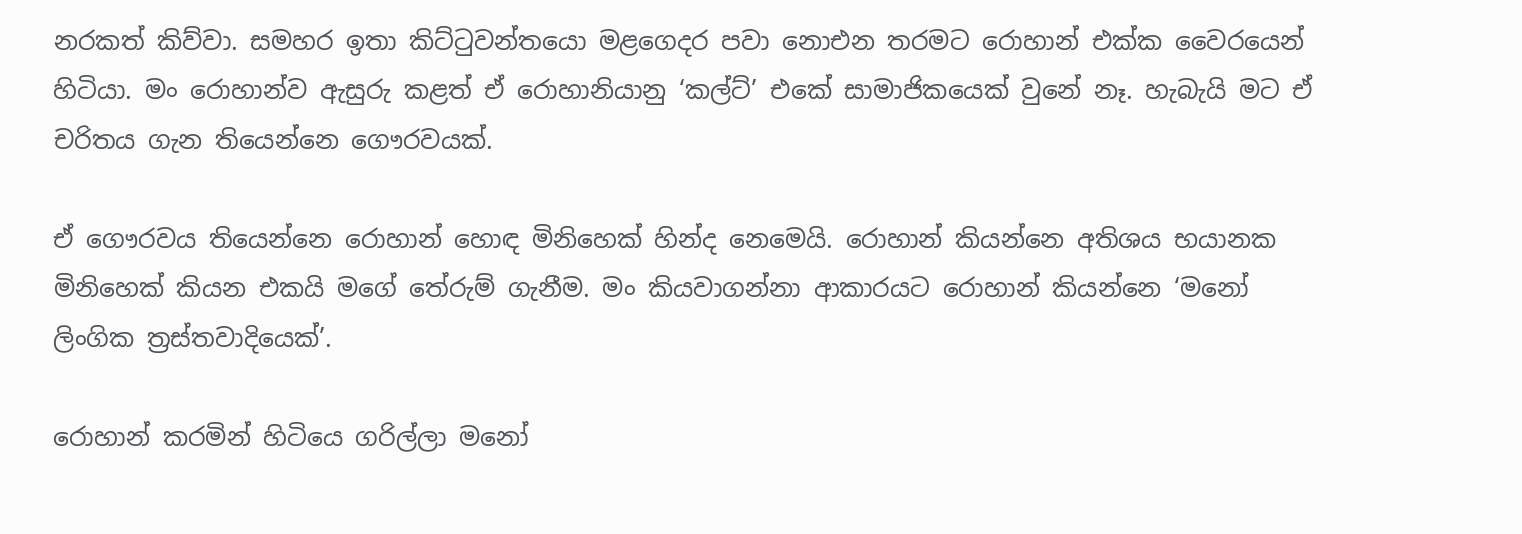නරකත් කිව්වා. සමහර ඉතා කිට්ටුවන්තයො මළගෙදර පවා නොඑන තරමට රොහාන් එක්ක වෛරයෙන් හිටියා. මං රොහාන්ව ඇසුරු කළත් ඒ රොහානියානු ‘කල්ට්’ එකේ සාමාජිකයෙක් වුනේ නෑ. හැබැයි මට ඒ චරිතය ගැන තියෙන්නෙ ගෞරවයක්.

ඒ ගෞරවය තියෙන්නෙ රොහාන් හොඳ මිනිහෙක් හින්ද නෙමෙයි. රොහාන් කියන්නෙ අතිශය භයානක මිනිහෙක් කියන එකයි මගේ තේරුම් ගැනීම. මං කියවාගන්නා ආකාරයට රොහාන් කියන්නෙ ‘මනෝ ලිංගික ත්‍රස්තවාදියෙක්’.

රොහාන් කරමින් හිටියෙ ගරිල්ලා මනෝ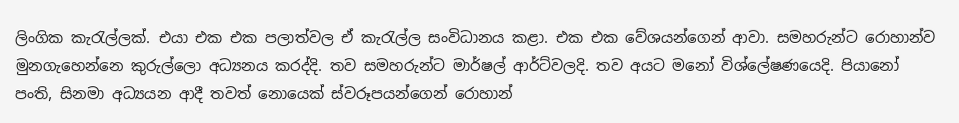ලිංගික කැරැල්ලක්. එයා එක එක පලාත්වල ඒ කැරැල්ල සංවිධානය කළා. එක එක වේශයන්ගෙන් ආවා. සමහරුන්ට රොහාන්ව මුනගැහෙන්නෙ කුරුල්ලො අධ්‍යනය කරද්දි. තව සමහරුන්ට මාර්ෂල් ආර්ට්වලදි. තව අයට මනෝ විශ්ලේෂණයෙදි. පියානෝ පංති, සිනමා අධ්‍යයන ආදී තවත් නොයෙක් ස්වරූපයන්ගෙන් රොහාන්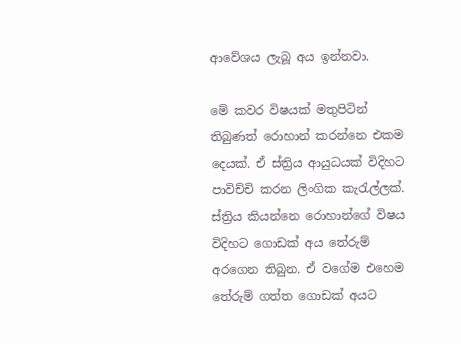ආවේශය ලැබූ අය ඉන්නවා.

මේ කවර විෂයක් මතුපිටින් තිබුණත් රොහාන් කරන්නෙ එකම දෙයක්. ඒ ස්ත්‍රිය ආයුධයක් විදිහට පාවිච්චි කරන ලිංගික කැරැල්ලක්. ස්ත්‍රිය කියන්නෙ රොහාන්ගේ විෂය විදිහට ගොඩක් අය තේරුම් අරගෙන තිබුන. ඒ වගේම එහෙම තේරුම් ගත්ත ගොඩක් අයට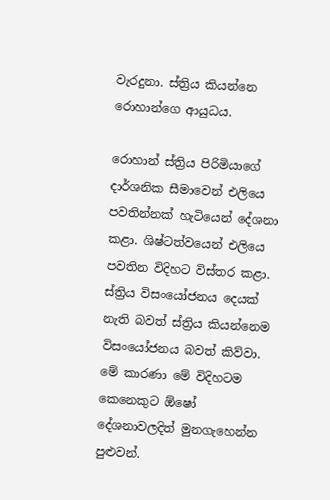වැරදුනා. ස්ත්‍රිය කියන්නෙ රොහාන්ගෙ ආයුධය.

රොහාන් ස්ත්‍රිය පිරිමියාගේ දාර්ශනික සීමාවෙන් එලියෙ පවතින්නක් හැටියෙන් දේශනා කළා. ශිෂ්ටත්වයෙන් එලියෙ පවතින විදිහට විස්තර කළා. ස්ත්‍රිය විසංයෝජනය දෙයක් නැති බවත් ස්ත්‍රිය කියන්නෙම විසංයෝජනය බවත් කිව්වා. මේ කාරණා මේ විදිහටම කෙනෙකුට ඕෂෝ දේශනාවලදිත් මුනගැහෙන්න පුළුවන්.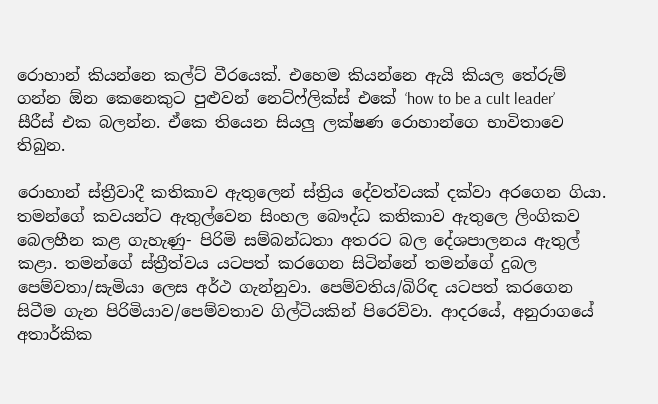රොහාන් කියන්නෙ කල්ට් වීරයෙක්. එහෙම කියන්නෙ ඇයි කියල තේරුම් ගන්න ඕන කෙනෙකුට පුළුවන් නෙට්ෆ්ලික්ස් එකේ ‘how to be a cult leader’ සීරීස් එක බලන්න. ඒකෙ තියෙන සියලු ලක්ෂණ ‍රොහාන්ගෙ භාවිතාවෙ තිබුන.

රොහාන් ස්ත්‍රීවාදී කතිකාව ඇතුලෙන් ස්ත්‍රිය දේවත්වයක් දක්වා අරගෙන ගියා. තමන්ගේ කවයන්ට ඇතුල්වෙන සිංහල බෞද්ධ කතිකාව ඇතුලෙ ලිංගිකව බෙලහීන කළ ගැහැණු- පිරිමි සම්බන්ධතා අතරට බල දේශපාලනය ඇතුල් කළා. තමන්ගේ ස්ත්‍රීත්වය යටපත් කරගෙන සිටින්නේ තමන්ගේ දුබල පෙම්වතා/සැමියා ලෙස අර්ථ ගැන්නුවා. පෙම්වතිය/බිරිඳ යටපත් කරගෙන සිටීම ගැන පිරිමියාව/පෙම්වතාව ගිල්ටියකින් පිරෙව්වා. ආදරයේ, අනුරාගයේ අතාර්කික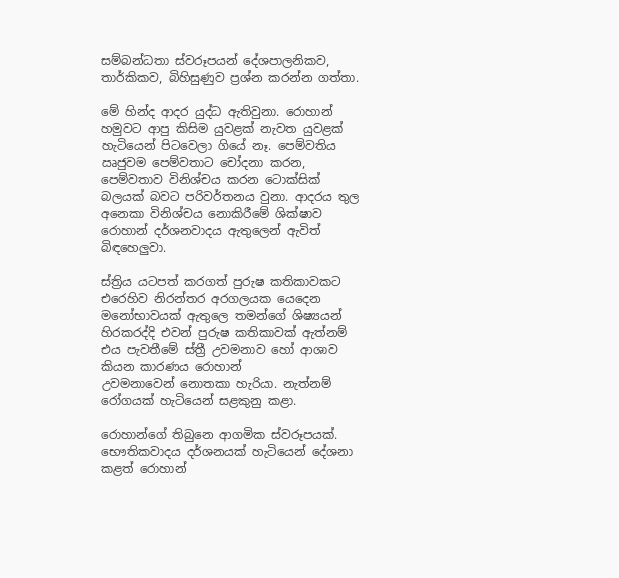සම්බන්ධතා ස්වරූපයන් දේශපාලනිකව, තාර්කිකව, බිහිසුණුව ප්‍රශ්න කරන්න ගත්තා.

මේ හින්ද ආදර යුද්ධ ඇතිවුනා. රොහාන් හමුවට ආපු කිසිම යුවළක් නැවත යුවළක් හැටියෙන් පිටවෙලා ගියේ නෑ. පෙම්වතිය ඍජුවම පෙම්වතාට චෝදනා කරන, පෙම්වතාව විනිශ්චය කරන ටොක්සික් බලයක් බවට පරිවර්තනය වුනා. ආදරය තුල අනෙකා විනිශ්චය ‍නොකිරීමේ ශික්ෂාව රොහාන් දර්ශනවාදය ඇතුලෙන් ඇවිත් බිඳහෙලුවා.

ස්ත්‍රිය යටපත් කරගත් පුරුෂ කතිකාවකට එරෙහිව නිරන්තර අරගලයක යෙදෙන මනෝභාවයක් ඇතුලෙ තමන්ගේ ශිෂ්‍යයන් හිරකරද්දි එවන් පුරුෂ කතිකාවක් ඇත්නම් එය පැවතීමේ ස්ත්‍රී උවමනාව හෝ ආශාව කියන කාරණය රොහාන් උවමනාවෙන් ‍නොතකා හැරියා. නැත්නම් රෝගයක් හැටියෙන් සළකුනු කළා.

රොහාන්ගේ තිබුනෙ ආගමික ස්වරූපයක්. භෞතිකවාදය දර්ශනයක් හැටියෙන් දේශනා කළත් රොහාන්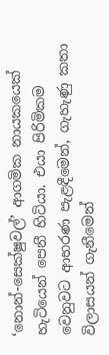‘නොන්-සෙක්ෂුවල්’ ආගමික නායකයෙක් හැටියෙන් පෙනී හිටියා. එයා පිරිමිකම වෙනුවට ආභරණ පැළඳීමෙන්, ගැහැණු කතා විලාසයන් ගැනීමෙන්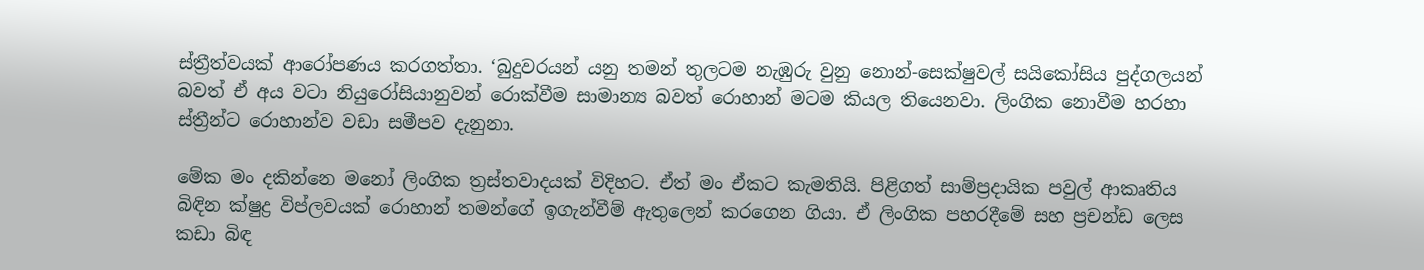ස්ත්‍රීත්වයක් ආරෝපණය කරගත්තා. ‘බුදුවරයන් යනු තමන් තුලටම නැඹුරු වුනු නොන්-සෙක්ෂුවල් ‍සයිකෝසිය පුද්ගලයන් බවත් ඒ අය වටා නියුරෝසියානුවන් රොක්වීම සාමාන්‍ය බවත් රොහාන් මටම කියල තියෙනවා. ලිංගික නොවීම හරහා ස්ත්‍රීන්ට රොහාන්ව වඩා සමීපව දැනුනා.

මේක මං දකින්නෙ මනෝ ලිංගික ත්‍රස්තවාදයක් විදිහට. ඒත් මං ඒකට කැමතියි. පිළිගත් සාම්ප්‍රදායික පවුල් ආකෘතිය බිඳින ක්ෂුද්‍ර විප්ලවයක් රොහාන් තමන්ගේ ඉගැන්වීම් ඇතුලෙන් කරගෙන ගියා. ඒ ලිංගික පහරදීමේ සහ ප්‍රචන්ඩ ලෙස කඩා බිඳ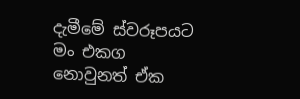දැමීමේ ස්වරූපයට මං එකග නොවුනත් ඒක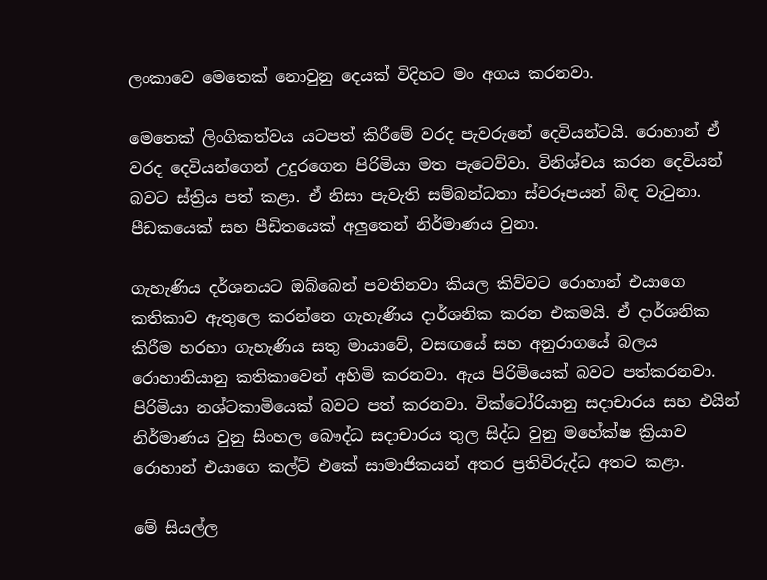ලංකාවෙ මෙතෙක් නොවුනු දෙයක් විදිහට මං අගය කරනවා.

මෙතෙක් ලිංගිකත්වය යටපත් කිරීමේ වරද පැවරුනේ දෙවියන්ටයි. රොහාන් ඒ වරද දෙවියන්ගෙන් උදුරගෙන පිරිමියා මත පැටෙව්වා. විනිශ්චය කරන දෙවියන් බවට ස්ත්‍රිය පත් කළා. ඒ නිසා පැවැති සම්බන්ධතා ස්වරූපයන් බිඳ වැටුනා. පීඩකයෙක් සහ පීඩිතයෙක් අලුතෙන් නිර්මාණය වුනා.

ගැහැණිය දර්ශනයට ඔබ්බෙන් පවතිනවා කියල කිව්වට රොහාන් එයාගෙ කතිකාව ඇතුලෙ කරන්නෙ ගැහැණිය දාර්ශනික කරන එකමයි. ඒ දාර්ශනික කිරීම හරහා ගැහැණිය සතු මායාවේ, වසඟයේ සහ අනුරාගයේ බලය රොහානියානු කතිකාවෙන් අහිමි කරනවා. ඇය පිරිමියෙක් බවට පත්කරනවා. පිරිමියා නශ්ටකාමියෙක් බවට පත් කරනවා. වික්ටෝරියානු සදාචාරය සහ එයින් නිර්මාණය වුනු සිංහල බෞද්ධ සදාචාරය තුල සිද්ධ වුනු මහේක්ෂ ක්‍රියාව රොහාන් එයාගෙ කල්ට් එකේ සාමාජිකයන් අතර ප්‍රතිවිරුද්ධ අතට කළා.

මේ සියල්ල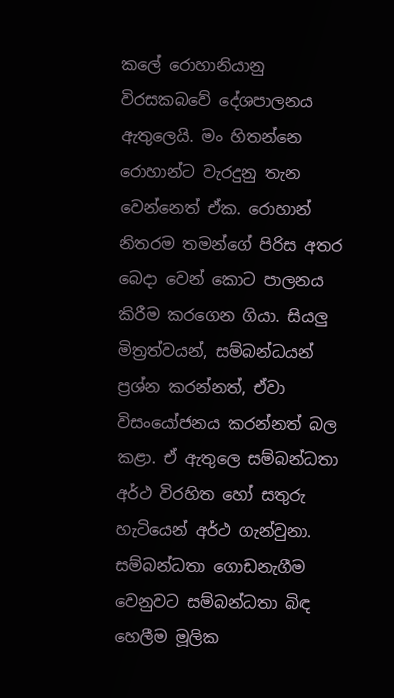කලේ රොහානියානු විරසකබවේ දේශපාලනය ඇතුලෙයි. මං හිතන්නෙ රොහාන්ට වැරදුනු තැන වෙන්නෙත් ඒක. රොහාන් නිතරම තමන්‍ගේ පිරිස අතර බෙදා වෙන් කොට පාලනය කිරීම කරගෙන ගියා. සියලු මිත්‍රත්වයන්, සම්බන්ධයන් ප්‍රශ්න කරන්නත්, ඒවා විසංයෝජනය කරන්නත් බල කළා. ඒ ඇතුලෙ සම්බන්ධතා අර්ථ විරහිත හෝ සතුරු හැටියෙන් අර්ථ ගැන්වුනා. සම්බන්ධතා ගොඩනැගීම වෙනුවට සම්බන්ධතා බිඳ හෙලීම මූලික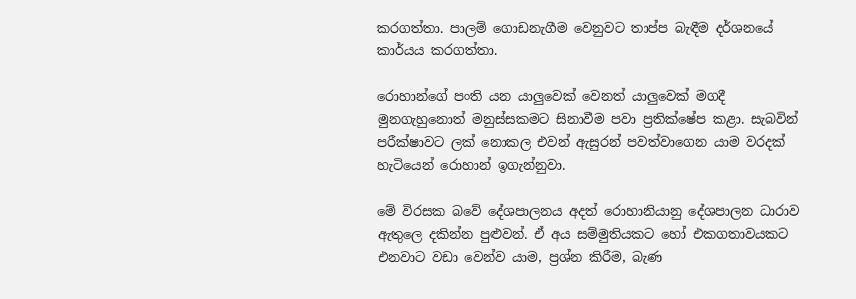කරගත්තා. පාලම් ගොඩනැගීම වෙනුවට තාප්ප බැඳීම දර්ශනයේ කාර්යය කරගත්තා.

රොහාන්ගේ පංති යන යාලුවෙක් වෙනත් යාලුවෙක් මගදී මුනගැහුනොත් මනුස්සකමට සිනාවීම පවා ප්‍රතික්ෂේප කළා. සැබවින් පරීක්ෂාවට ලක් නොකල එවන් ඇසුරන් පවත්වාගෙන යාම වරදක් හැටියෙන් රොහාන් ඉගැන්නුවා.

මේ විරසක බවේ දේශපාලනය අදත් රොහානියානු දේශපාලන ධාරාව ඇතුලෙ දකින්න පුළුවන්. ඒ අය සම්මුතියකට හෝ එකගතාවයකට එනවාට වඩා වෙන්ව යාම, ප්‍රශ්න කිරීම, බැණ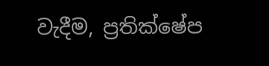වැදීම, ප්‍රතික්ෂේප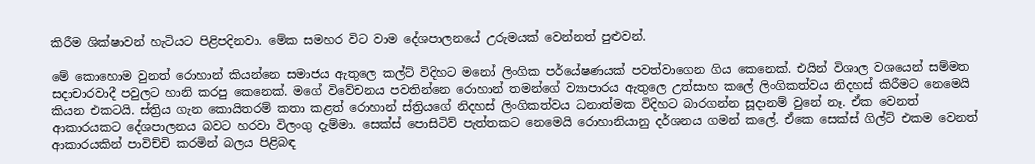කිරීම ශික්ෂාවන් හැටියට පිළිපදිනවා. මේක සමහර විට වාම දේශපාලනයේ උරුමයක් වෙන්නත් පුළුවන්.

මේ කොහොම වුනත් රොහාන් කියන්නෙ සමාජය ඇතුලෙ කල්ට් විදිහට මනෝ ලිංගික පර්යේෂණයක් පවත්වාගෙන ගිය කෙනෙක්. එයින් විශාල වශයෙන් සම්මත සදාචාරවාදී පවුලට හානි කරපු කෙනෙක්. මගේ විවේචනය පවතින්නෙ රොහාන් තමන්ගේ ව්‍යාපාරය ඇතුලෙ උත්සාහ කලේ ලිංගිකත්වය නිදහස් කිරීමට නෙමෙයි කියන එකටයි. ස්ත්‍රිය ගැන කොයිතරම් කතා කළත් රොහාන් ස්ත්‍රියගේ නිදහස් ලිංගිකත්වය ධනාත්මක විදිහට බාරගන්න සූදානම් වුනේ නෑ. ඒක වෙනත් ආකාරයකට දේශපාලනය බවට හරවා විලංගු දැම්මා. සෙක්ස් පොසිටිව් පැත්තකට නෙමෙයි රොහානියානු දර්ශනය ගමන් කලේ. ඒකෙ සෙක්ස් ගිල්ට් එකම වෙනත් ආකාරයකින් පාවිච්චි කරමින් බලය පිළිබඳ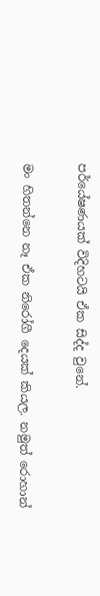පර්යේෂණයක් විදිහටයි ඒක සිද්ද වුනේ.

මං හිතන්නෙ නෑ ඒක නිරෝගී දෙයක් කියල. නමුත් රොහාන්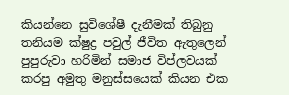කියන්නෙ සුවිශේෂී දැනීමක් තිබුනු තනියම ක්ෂුද්‍ර පවුල් ජීවිත ඇතුලෙන් පුපුරුවා හරිමින් සමාජ විප්ලවයක් කරපු අමුතු මනුස්සයෙක් කියන එක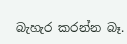බැහැර කරන්න බෑ.